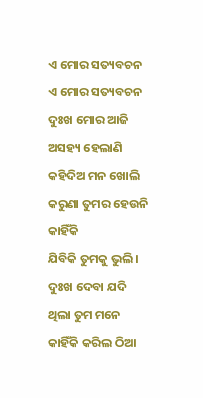ଏ ମୋର ସତ୍ୟବଚନ
ଏ ମୋର ସତ୍ୟବଚନ
ଦୁଃଖ ମୋର ଆଜି ଅସହ୍ୟ ହେଲାଣି
କହିଦିଅ ମନ ଖୋଲି
କରୁଣା ତୁମର ହେଉନି କାହିଁକି
ଯିବିକି ତୁମକୁ ଭୁଲି ।
ଦୁଃଖ ଦେବା ଯଦି ଥିଲା ତୁମ ମନେ
କାହିଁକି କରିଲ ଠିଆ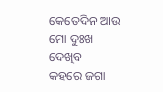କେତେଦିନ ଆଉ ମୋ ଦୁଃଖ ଦେଖିବ
କହରେ ଜଗା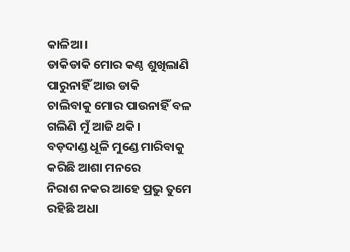କାଳିଆ ।
ଡାକିଡାକି ମୋର କଣ୍ଠ ଶୁଖିଲାଣି
ପାରୁନାହିଁ ଆଉ ଡାକି
ଚାଲିବାକୁ ମୋର ପାଉନାହିଁ ବଳ
ଗଲିଣି ମୁଁ ଆଜି ଥକି ।
ବଡ଼ଦାଣ୍ଡ ଧୂଳି ମୁଣ୍ଡେ ମାରିବାକୁ
କରିଛି ଆଶା ମନରେ
ନିରାଶ ନକର ଆହେ ପ୍ରଭୁ ତୁମେ
ରହିଛି ଅଧା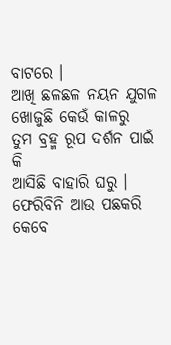ବାଟରେ ।
ଆଖି ଛଳଛଳ ନୟନ ଯୁଗଳ
ଖୋଜୁଛି କେଉଁ କାଳରୁ
ତୁମ ବ୍ରହ୍ମ ରୂପ ଦର୍ଶନ ପାଇଁ କି
ଆସିଛି ବାହାରି ଘରୁ ।
ଫେରିବିନି ଆଉ ପଛକରି କେବେ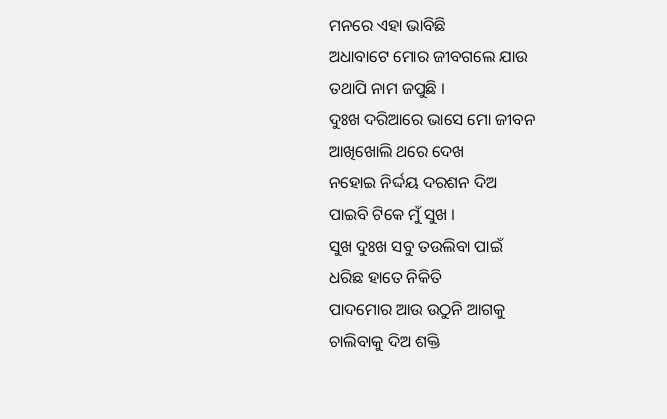ମନରେ ଏହା ଭାବିଛି
ଅଧାବାଟେ ମୋର ଜୀବଗଲେ ଯାଉ
ତଥାପି ନାମ ଜପୁଛି ।
ଦୁଃଖ ଦରିଆରେ ଭାସେ ମୋ ଜୀବନ
ଆଖିଖୋଲି ଥରେ ଦେଖ
ନହୋଇ ନିର୍ଦ୍ଦୟ ଦରଶନ ଦିଅ
ପାଇବି ଟିକେ ମୁଁ ସୁଖ ।
ସୁଖ ଦୁଃଖ ସବୁ ତଉଲିବା ପାଇଁ
ଧରିଛ ହାତେ ନିକିତି
ପାଦମୋର ଆଉ ଉଠୁନି ଆଗକୁ
ଚାଲିବାକୁ ଦିଅ ଶକ୍ତି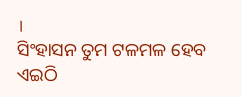।
ସିଂହାସନ ତୁମ ଟଳମଳ ହେବ
ଏଇଠି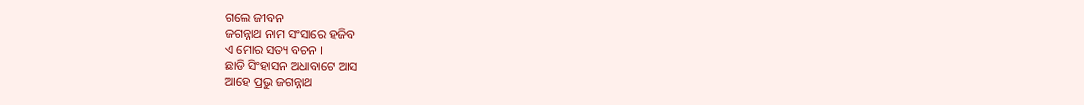ଗଲେ ଜୀବନ
ଜଗନ୍ନାଥ ନାମ ସଂସାରେ ହଜିବ
ଏ ମୋର ସତ୍ୟ ବଚନ ।
ଛାଡି ସିଂହାସନ ଅଧାବାଟେ ଆସ
ଆହେ ପ୍ରଭୁ ଜଗନ୍ନାଥ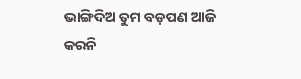ଭାଙ୍ଗିଦିଅ ତୁମ ବଡ଼ପଣ ଆଜି
କରନି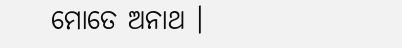ମୋତେ ଅନାଥ ।